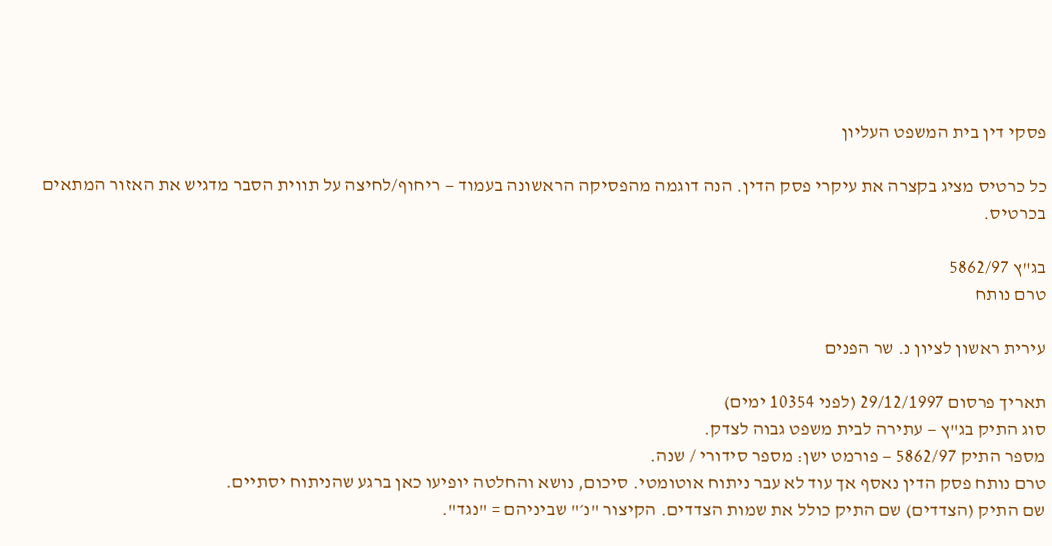פסקי דין בית המשפט העליון

כל כרטיס מציג בקצרה את עיקרי פסק הדין. הנה דוגמה מהפסיקה הראשונה בעמוד — ריחוף/לחיצה על תווית הסבר מדגיש את האזור המתאים בכרטיס.

בג"ץ 5862/97
טרם נותח

עירית ראשון לציון נ. שר הפנים

תאריך פרסום 29/12/1997 (לפני 10354 ימים)
סוג התיק בג"ץ — עתירה לבית משפט גבוה לצדק.
מספר התיק 5862/97 — פורמט ישן: מספר סידורי / שנה.
טרם נותח פסק הדין נאסף אך עוד לא עבר ניתוח אוטומטי. סיכום, נושא והחלטה יופיעו כאן ברגע שהניתוח יסתיים.
שם התיק (הצדדים) שם התיק כולל את שמות הצדדים. הקיצור "נ׳" שביניהם = "נגד".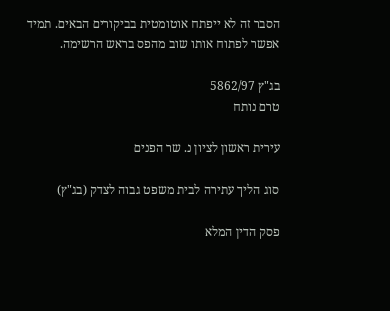הסבר זה לא ייפתח אוטומטית בביקורים הבאים. תמיד אפשר לפתוח אותו שוב מהפס בראש הרשימה.

בג"ץ 5862/97
טרם נותח

עירית ראשון לציון נ. שר הפנים

סוג הליך עתירה לבית משפט גבוה לצדק (בג"ץ)

פסק הדין המלא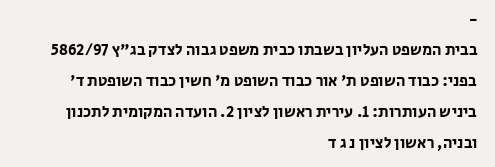-
בבית המשפט העליון בשבתו כבית משפט גבוה לצדק בג"ץ 5862/97 בפני: כבוד השופט ת' אור כבוד השופט מ' חשין כבוד השופטת ד' ביניש העותרות: 1. עירית ראשון לציון 2. הועדה המקומית לתכנון ובניה, ראשון לציון נ ג ד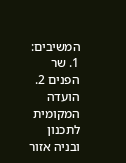המשיבים: 1. שר הפנים 2. הועדה המקומית לתכנון ובניה אזור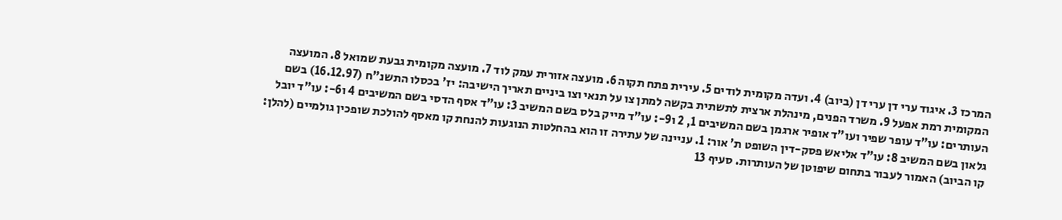המרכז 3. איגוד ערי דן ערי דן (ביוב) 4. ועדה מקומית לודים 5. עירית פתח תקוה 6. מועצה אזורית עמק לוד 7. מועצה מקומית גבעת שמואל 8. המועצה המקומית רמת אפעל 9. משרד הפנים, מינהלת ארצית לתשתית בקשה למתן צו על תנאי וצו ביניים תאריך הישיבה: יז' בכסלו התשנ"ח (16.12.97) בשם העותרים: עו"ד עופר שפיר ועו"ד אופיר ארגמן בשם המשיבים 1, 2 ו9-: עו"ד מייק בלס בשם המשיב 3: עו"ד אסף הדסי בשם המשיבים 4 ו6-: עו"ד יובל גלאון בשם המשיב 8: עו"ד אליאש פסק-דין השופט ת' אור: 1. עניינה של עתירה זו הוא בהחלטות הנוגעות להנחת קו מאסף להולכת שופכין גולמיים (להלן: קו הביוב) האמור לעבור בתחום שיפוטן של העותרות. סעיף 13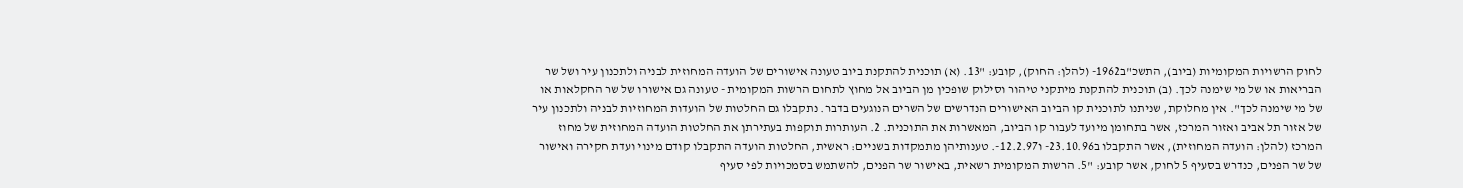לחוק הרשויות המקומיות (ביוב), התשכ"ב1962- (להלן: החוק), קובע: "13. (א) תוכנית להתקנת ביוב טעונה אישורים של הועדה המחוזית לבניה ולתכנון עיר ושל שר הבריאות או של מי שימנה לכך. (ב) תוכנית להתקנת מיתקני טיהור וסילוק שופכין מן הביוב אל מחוץ לתחום הרשות המקומית - טעונה גם אישורו של שר החקלאות או של מי שימנה לכך". אין מחלוקת, שניתנו לתוכנית קו הביוב האישורים הנדרשים של השרים הנוגעים בדבר. נתקבלו גם החלטות של הועדות המחוזיות לבניה ולתכנון עיר של אזור תל אביב ואזור המרכז, אשר בתחומן מיועד לעבור קו הביוב, המאשרות את התוכנית. 2. העותרות תוקפות בעתירתן את החלטות הועדה המחוזית של מחוז המרכז (להלן: הועדה המחוזית), אשר התקבלו ב23.10.96- ו12.2.97-. טענותיהן מתמקדות בשניים: ראשית, החלטות הועדה התקבלו קודם מינוי ועדת חקירה ואישור של שר הפנים, כנדרש בסעיף 5 לחוק, אשר קובע: "5. הרשות המקומית רשאית, באישור שר הפנים, להשתמש בסמכויות לפי סעיף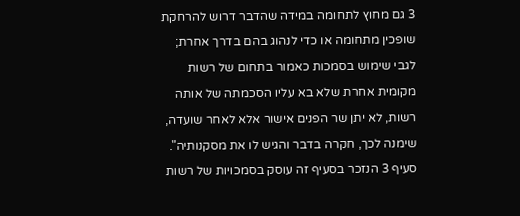3 גם מחוץ לתחומה במידה שהדבר דרוש להרחקת שופכין מתחומה או כדי לנהוג בהם בדרך אחרת; לגבי שימוש בסמכות כאמור בתחום של רשות מקומית אחרת שלא בא עליו הסכמתה של אותה רשות, לא יתן שר הפנים אישור אלא לאחר שועדה, שימנה לכך, חקרה בדבר והגיש לו את מסקנותיה". סעיף 3 הנזכר בסעיף זה עוסק בסמכויות של רשות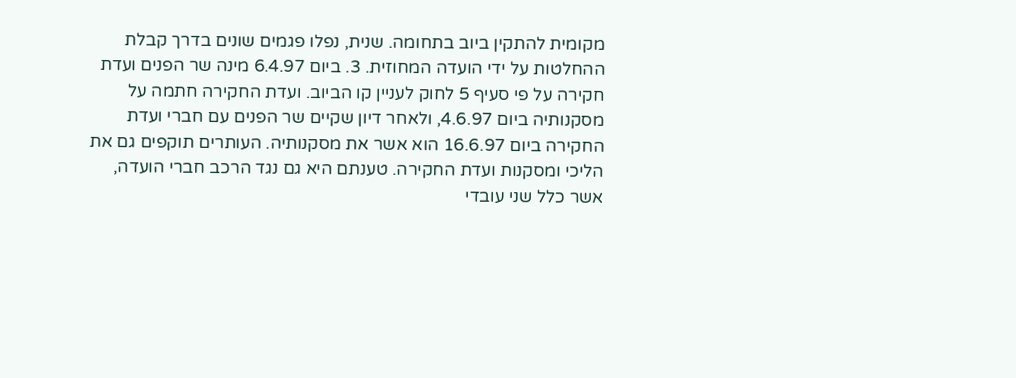מקומית להתקין ביוב בתחומה. שנית, נפלו פגמים שונים בדרך קבלת ההחלטות על ידי הועדה המחוזית. 3. ביום 6.4.97 מינה שר הפנים ועדת חקירה על פי סעיף 5 לחוק לעניין קו הביוב. ועדת החקירה חתמה על מסקנותיה ביום 4.6.97, ולאחר דיון שקיים שר הפנים עם חברי ועדת החקירה ביום 16.6.97 הוא אשר את מסקנותיה. העותרים תוקפים גם את הליכי ומסקנות ועדת החקירה. טענתם היא גם נגד הרכב חברי הועדה, אשר כלל שני עובדי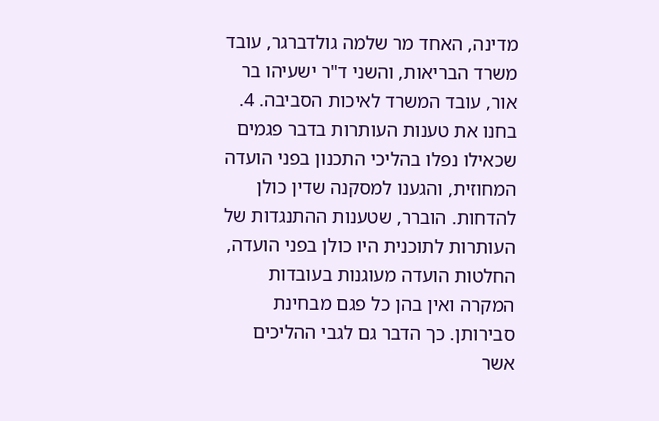מדינה, האחד מר שלמה גולדברגר, עובד משרד הבריאות, והשני ד"ר ישעיהו בר אור, עובד המשרד לאיכות הסביבה. 4. בחנו את טענות העותרות בדבר פגמים שכאילו נפלו בהליכי התכנון בפני הועדה המחוזית, והגענו למסקנה שדין כולן להדחות. הוברר, שטענות ההתנגדות של העותרות לתוכנית היו כולן בפני הועדה, החלטות הועדה מעוגנות בעובדות המקרה ואין בהן כל פגם מבחינת סבירותן. כך הדבר גם לגבי ההליכים אשר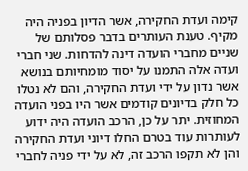קימה ועדת החקירה, אשר הדיון בפניה היה מקיף. טענת העותרים בדבר פסלותם של שניים מחברי הועדה דינה להדחות. שני חברי ועדה אלה התמנו על יסוד מומחיותם בנושא אשר נדון על ידי ועדת החקירה, והם לא נטלו כל חלק בדיונים קודמים אשר היו בפני הועדה המחוזית. יתר על כן, הרכב הועדה היה ידוע לעותרות עוד בטרם החלו דיוני ועדת החקירה והן לא תקפו הרכב זה, לא על ידי פניה לחברי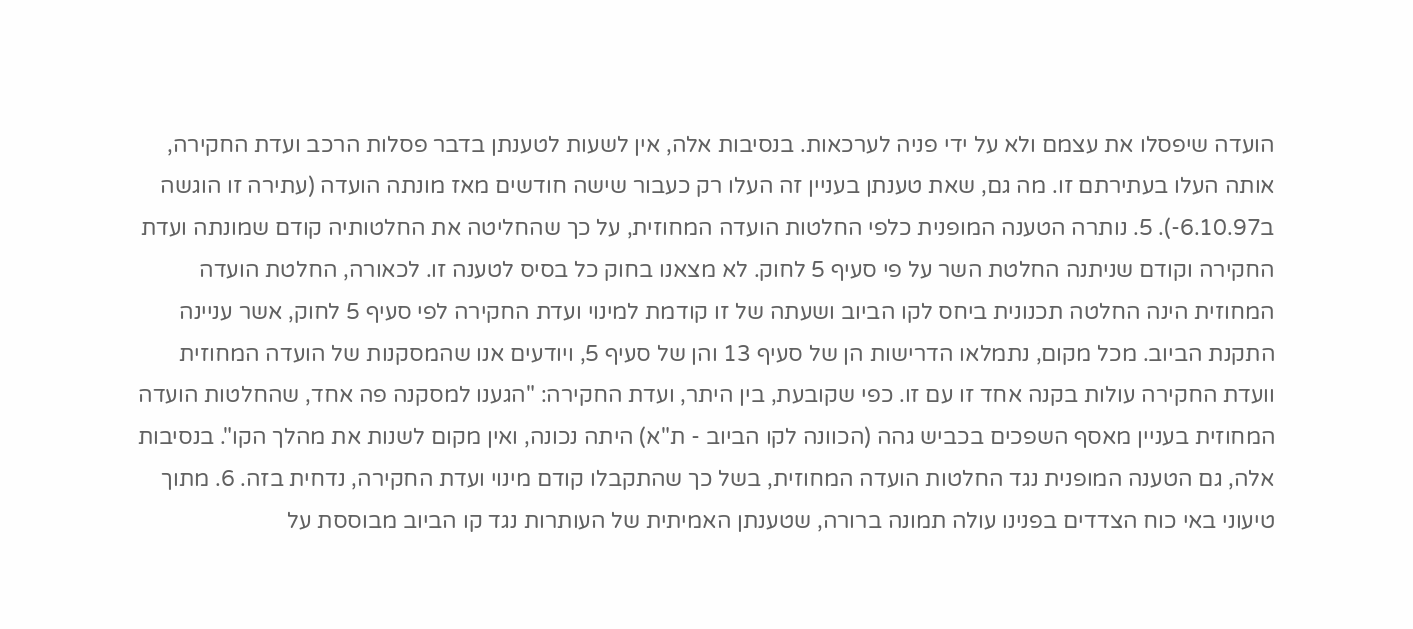הועדה שיפסלו את עצמם ולא על ידי פניה לערכאות. בנסיבות אלה, אין לשעות לטענתן בדבר פסלות הרכב ועדת החקירה, אותה העלו בעתירתם זו. מה גם, שאת טענתן בעניין זה העלו רק כעבור שישה חודשים מאז מונתה הועדה (עתירה זו הוגשה ב6.10.97-). 5. נותרה הטענה המופנית כלפי החלטות הועדה המחוזית, על כך שהחליטה את החלטותיה קודם שמונתה ועדת החקירה וקודם שניתנה החלטת השר על פי סעיף 5 לחוק. לא מצאנו בחוק כל בסיס לטענה זו. לכאורה, החלטת הועדה המחוזית הינה החלטה תכנונית ביחס לקו הביוב ושעתה של זו קודמת למינוי ועדת החקירה לפי סעיף 5 לחוק, אשר עניינה התקנת הביוב. מכל מקום, נתמלאו הדרישות הן של סעיף 13 והן של סעיף 5, ויודעים אנו שהמסקנות של הועדה המחוזית וועדת החקירה עולות בקנה אחד זו עם זו. כפי שקובעת, בין היתר, ועדת החקירה: "הגענו למסקנה פה אחד, שהחלטות הועדה המחוזית בעניין מאסף השפכים בכביש גהה (הכוונה לקו הביוב - ת"א) היתה נכונה, ואין מקום לשנות את מהלך הקו". בנסיבות אלה, גם הטענה המופנית נגד החלטות הועדה המחוזית, בשל כך שהתקבלו קודם מינוי ועדת החקירה, נדחית בזה. 6. מתוך טיעוני באי כוח הצדדים בפנינו עולה תמונה ברורה, שטענתן האמיתית של העותרות נגד קו הביוב מבוססת על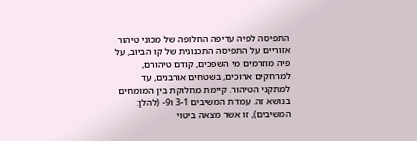התפיסה לפיה עדיפה החלופה של מכוני טיהור אזוריים על התפיסה התכנונית של קו הביוב, על פיה מוזרמים מי השפכים, קודם טיהורם, למרחקים ארוכים, בשטחים אורבנים, עד למתקני הטיהור. קיימת מחלוקת בין המומחים בנושא זה. עמדת המשיבים 3-1 ו9- (להלן: המשיבים), זו אשר מצאה ביטוי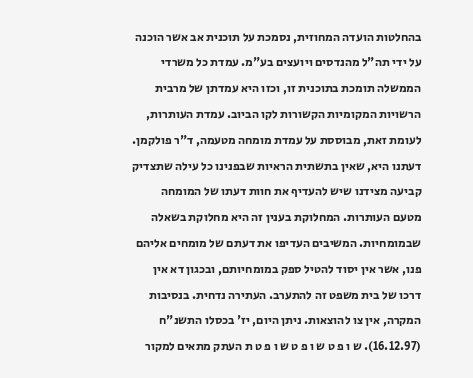בהחלטות הועדה המחוזית, נסמכת על תוכנית אב אשר הוכנה על ידי תה"ל מהנדסים ויועצים בע"מ. עמדת כל משרדי הממשלה תומכת בתוכנית זו, וכזו היא עמדתן של מרבית הרשויות המקומיות הקשורות לקו הביוב. עמדת העותרות, לעומת זאת, מבוססת על עמדת מומחה מטעמה, ד"ר פולקמן. דעתנו היא, שאין בתשתית הראיות שבפנינו כל עילה שתצדיק קביעה מצידנו שיש להעדיף את חוות דעתו של המומחה מטעם העותרות. המחלוקת בענין זה היא מחלוקת בשאלה שבמומחיות. המשיבים העדיפו את דעתם של מומחים אליהם פנו, אשר אין יסוד להטיל ספק במומחיותם, ובכגון דא אין דרכו של בית משפט זה להתערב. העתירה נדחית. בנסיבות המקרה, אין צו להוצאות. ניתן היום, יז' בכסלו התשנ"ח (16.12.97). ש ו פ ט ש ו פ ט ש ו פ ט ת העתק מתאים למקור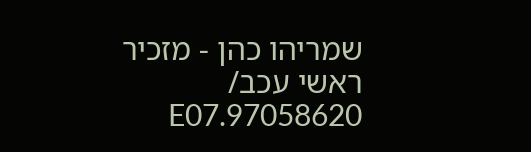שמריהו כהן - מזכיר ראשי עכב/ 97058620.E07